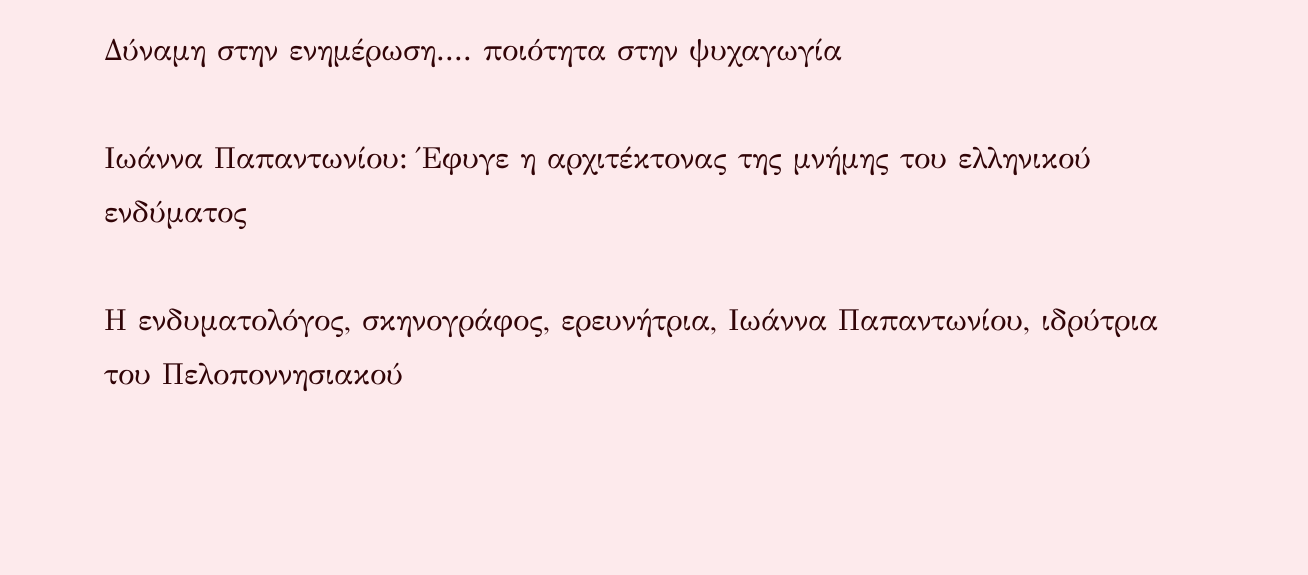Δύναμη στην ενημέρωση.... ποιότητα στην ψυχαγωγία

Ιωάννα Παπαντωνίου: Έφυγε η αρχιτέκτονας της μνήμης του ελληνικού ενδύματος

Η ενδυματολόγος, σκηνογράφος, ερευνήτρια, Ιωάννα Παπαντωνίου, ιδρύτρια του Πελοποννησιακού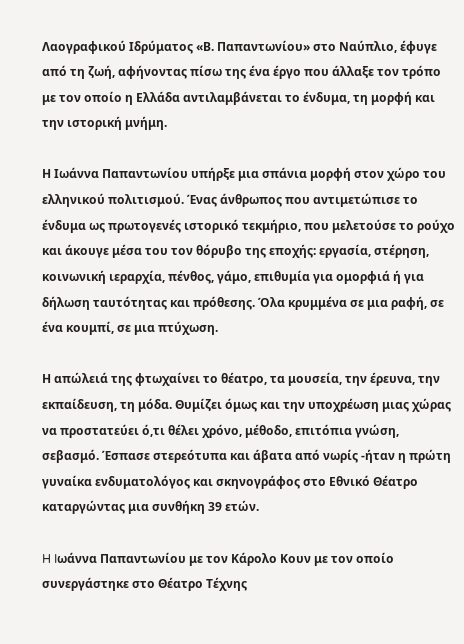Λαογραφικού Ιδρύματος «Β. Παπαντωνίου» στο Ναύπλιο, έφυγε από τη ζωή, αφήνοντας πίσω της ένα έργο που άλλαξε τον τρόπο με τον οποίο η Ελλάδα αντιλαμβάνεται το ένδυμα, τη μορφή και την ιστορική μνήμη.

Η Ιωάννα Παπαντωνίου υπήρξε μια σπάνια μορφή στον χώρο του ελληνικού πολιτισμού. Ένας άνθρωπος που αντιμετώπισε το ένδυμα ως πρωτογενές ιστορικό τεκμήριο, που μελετούσε το ρούχο και άκουγε μέσα του τον θόρυβο της εποχής: εργασία, στέρηση, κοινωνική ιεραρχία, πένθος, γάμο, επιθυμία για ομορφιά ή για δήλωση ταυτότητας και πρόθεσης. Όλα κρυμμένα σε μια ραφή, σε ένα κουμπί, σε μια πτύχωση.

Η απώλειά της φτωχαίνει το θέατρο, τα μουσεία, την έρευνα, την εκπαίδευση, τη μόδα. Θυμίζει όμως και την υποχρέωση μιας χώρας να προστατεύει ό,τι θέλει χρόνο, μέθοδο, επιτόπια γνώση, σεβασμό. Έσπασε στερεότυπα και άβατα από νωρίς -ήταν η πρώτη γυναίκα ενδυματολόγος και σκηνογράφος στο Εθνικό Θέατρο καταργώντας μια συνθήκη 39 ετών.

H Iωάννα Παπαντωνίου με τον Κάρολο Κουν με τον οποίο συνεργάστηκε στο Θέατρο Τέχνης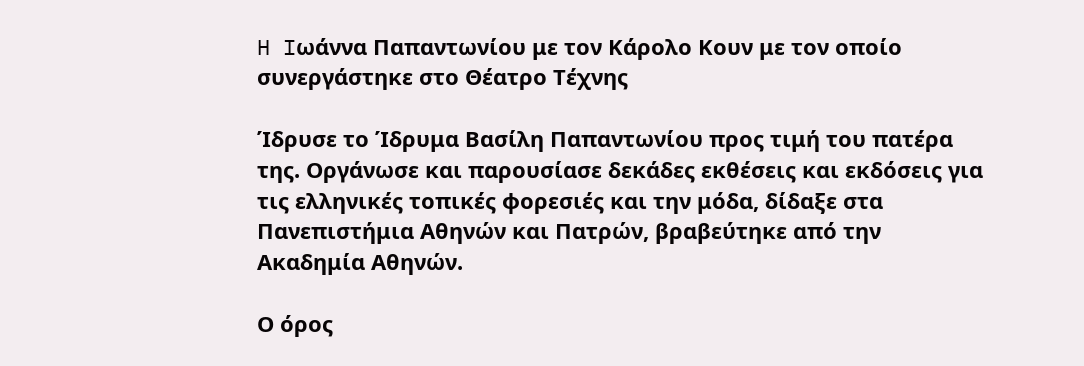H Iωάννα Παπαντωνίου με τον Κάρολο Κουν με τον οποίο συνεργάστηκε στο Θέατρο Τέχνης

Ίδρυσε το Ίδρυμα Βασίλη Παπαντωνίου προς τιμή του πατέρα της. Οργάνωσε και παρουσίασε δεκάδες εκθέσεις και εκδόσεις για τις ελληνικές τοπικές φορεσιές και την μόδα, δίδαξε στα Πανεπιστήμια Αθηνών και Πατρών, βραβεύτηκε από την Ακαδημία Αθηνών.

Ο όρος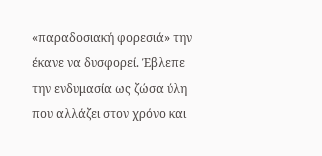«παραδοσιακή φορεσιά» την έκανε να δυσφορεί. Έβλεπε την ενδυμασία ως ζώσα ύλη που αλλάζει στον χρόνο και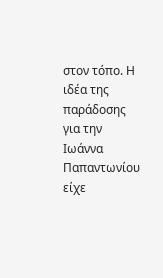στον τόπο. Η ιδέα της παράδοσης για την Ιωάννα Παπαντωνίου είχε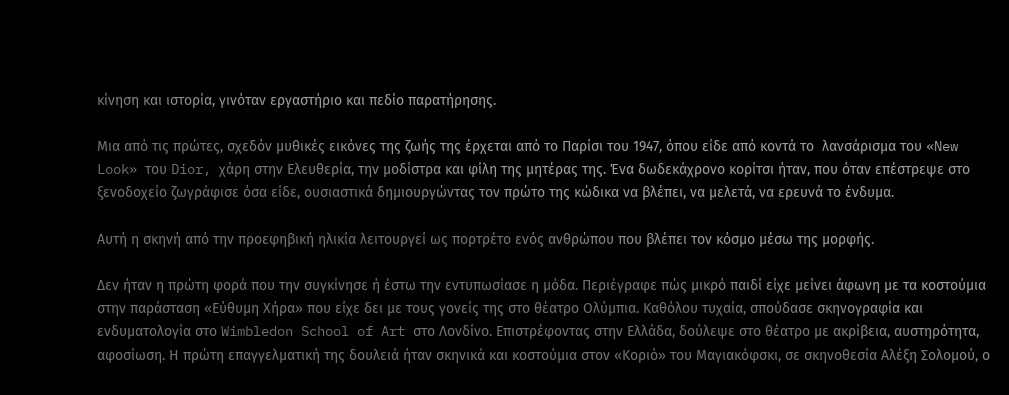κίνηση και ιστορία, γινόταν εργαστήριο και πεδίο παρατήρησης.

Μια από τις πρώτες, σχεδόν μυθικές εικόνες της ζωής της έρχεται από το Παρίσι του 1947, όπου είδε από κοντά το  λανσάρισμα του «New Look» του Dior, χάρη στην Ελευθερία, την μοδίστρα και φίλη της μητέρας της. Ένα δωδεκάχρονο κορίτσι ήταν, που όταν επέστρεψε στο ξενοδοχείο ζωγράφισε όσα είδε, ουσιαστικά δημιουργώντας τον πρώτο της κώδικα να βλέπει, να μελετά, να ερευνά το ένδυμα.

Αυτή η σκηνή από την προεφηβική ηλικία λειτουργεί ως πορτρέτο ενός ανθρώπου που βλέπει τον κόσμο μέσω της μορφής.

Δεν ήταν η πρώτη φορά που την συγκίνησε ή έστω την εντυπωσίασε η μόδα. Περιέγραφε πώς μικρό παιδί είχε μείνει άφωνη με τα κοστούμια στην παράσταση «Εύθυμη Χήρα» που είχε δει με τους γονείς της στο θέατρο Ολύμπια. Καθόλου τυχαία, σπούδασε σκηνογραφία και ενδυματολογία στο Wimbledon School of Art στο Λονδίνο. Επιστρέφοντας στην Ελλάδα, δούλεψε στο θέατρο με ακρίβεια, αυστηρότητα, αφοσίωση. Η πρώτη επαγγελματική της δουλειά ήταν σκηνικά και κοστούμια στον «Κοριό» του Μαγιακόφσκι, σε σκηνοθεσία Αλέξη Σολομού, ο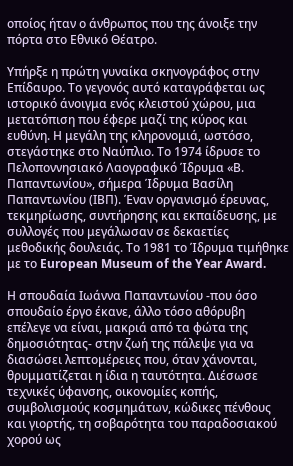οποίος ήταν ο άνθρωπος που της άνοιξε την πόρτα στο Εθνικό Θέατρο.

Υπήρξε η πρώτη γυναίκα σκηνογράφος στην Επίδαυρο. Το γεγονός αυτό καταγράφεται ως ιστορικό άνοιγμα ενός κλειστού χώρου, μια μετατόπιση που έφερε μαζί της κύρος και ευθύνη. Η μεγάλη της κληρονομιά, ωστόσο, στεγάστηκε στο Ναύπλιο. Το 1974 ίδρυσε το Πελοποννησιακό Λαογραφικό Ίδρυμα «Β. Παπαντωνίου», σήμερα Ίδρυμα Βασίλη Παπαντωνίου (ΙΒΠ). Έναν οργανισμό έρευνας, τεκμηρίωσης, συντήρησης και εκπαίδευσης, με συλλογές που μεγάλωσαν σε δεκαετίες μεθοδικής δουλειάς. Το 1981 το Ίδρυμα τιμήθηκε με το European Museum of the Year Award.

Η σπουδαία Ιωάννα Παπαντωνίου -που όσο σπουδαίο έργο έκανε, άλλο τόσο αθόρυβη επέλεγε να είναι, μακριά από τα φώτα της δημοσιότητας- στην ζωή της πάλεψε για να διασώσει λεπτομέρειες που, όταν χάνονται, θρυμματίζεται η ίδια η ταυτότητα. Διέσωσε τεχνικές ύφανσης, οικονομίες κοπής, συμβολισμούς κοσμημάτων, κώδικες πένθους και γιορτής, τη σοβαρότητα του παραδοσιακού χορού ως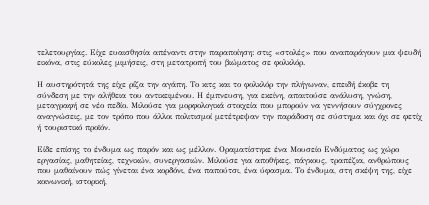τελετουργίας. Είχε ευαισθησία απέναντι στην παραποίηση: στις «στολές» που αναπαράγουν μια ψευδή εικόνα, στις εύκολες μιμήσεις, στη μετατροπή του βιώματος σε φολκλόρ.

Η αυστηρότητά της είχε ρίζα την αγάπη. Το κιτς και το φολκλόρ την πλήγωναν, επειδή έκοβε τη σύνδεση με την αλήθεια του αντικειμένου. Η έμπνευση, για εκείνη, απαιτούσε ανάλυση, γνώση, μεταγραφή σε νέο πεδίο. Μιλούσε για μορφολογικά στοιχεία που μπορούν να γεννήσουν σύγχρονες αναγνώσεις, με τον τρόπο που άλλοι πολιτισμοί μετέτρεψαν την παράδοση σε σύστημα και όχι σε φετίχ ή τουριστικό προϊόν.

Είδε επίσης το ένδυμα ως παρόν και ως μέλλον. Οραματίστηκε ένα Μουσείο Ενδύματος ως χώρο εργασίας, μαθητείας, τεχνικών, συνεργασιών. Μιλούσε για αποθήκες, πάγκους, τραπέζια, ανθρώπους που μαθαίνουν πώς γίνεται ένα κορδόνι, ένα παπούτσι, ένα ύφασμα. Το ένδυμα, στη σκέψη της, είχε κοινωνική, ιστορική,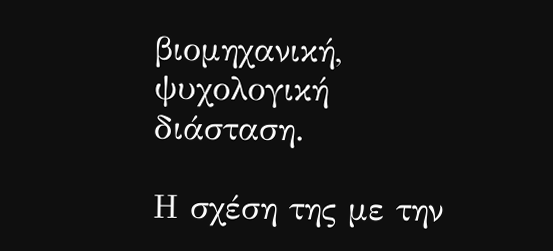βιομηχανική, ψυχολογική διάσταση.

Η σχέση της με την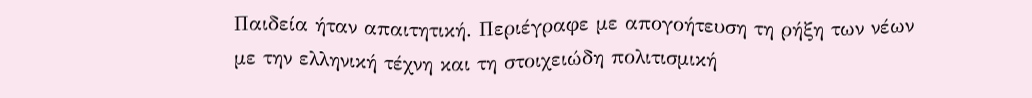Παιδεία ήταν απαιτητική. Περιέγραφε με απογοήτευση τη ρήξη των νέων με την ελληνική τέχνη και τη στοιχειώδη πολιτισμική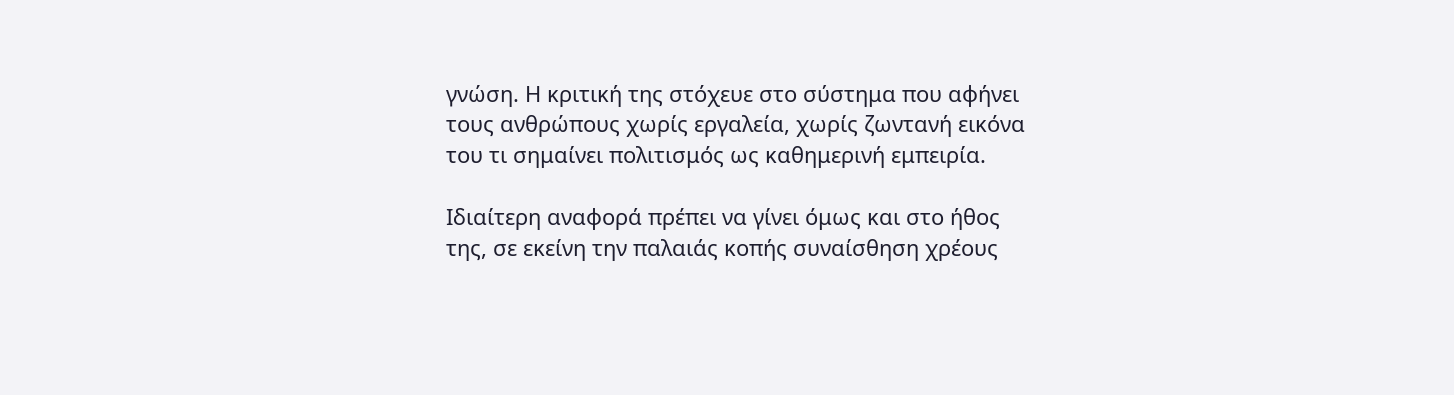γνώση. Η κριτική της στόχευε στο σύστημα που αφήνει τους ανθρώπους χωρίς εργαλεία, χωρίς ζωντανή εικόνα του τι σημαίνει πολιτισμός ως καθημερινή εμπειρία.

Ιδιαίτερη αναφορά πρέπει να γίνει όμως και στο ήθος της, σε εκείνη την παλαιάς κοπής συναίσθηση χρέους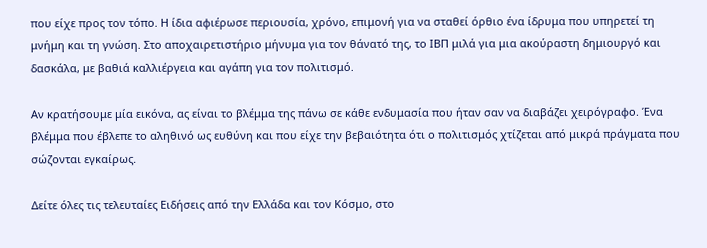που είχε προς τον τόπο. Η ίδια αφιέρωσε περιουσία, χρόνο, επιμονή για να σταθεί όρθιο ένα ίδρυμα που υπηρετεί τη μνήμη και τη γνώση. Στο αποχαιρετιστήριο μήνυμα για τον θάνατό της, το ΙΒΠ μιλά για μια ακούραστη δημιουργό και δασκάλα, με βαθιά καλλιέργεια και αγάπη για τον πολιτισμό.

Αν κρατήσουμε μία εικόνα, ας είναι το βλέμμα της πάνω σε κάθε ενδυμασία που ήταν σαν να διαβάζει χειρόγραφο. Ένα βλέμμα που έβλεπε το αληθινό ως ευθύνη και που είχε την βεβαιότητα ότι ο πολιτισμός χτίζεται από μικρά πράγματα που σώζονται εγκαίρως.

Δείτε όλες τις τελευταίες Ειδήσεις από την Ελλάδα και τον Κόσμο, στο